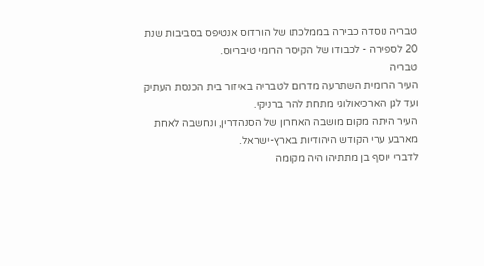טבריה נוסדה כבירה בממלכתו של הורדוס אנטיפס בסביבות שנת 20 לספירה - לכבודו של הקיסר הרומי טיבריוס.
טבריה
העיר הרומית השתרעה מדרום לטבריה באיזור בית הכנסת העתיק ועד לגן הארכיאולוגי מתחת להר ברניקי.
העיר היתה מקום מושבה האחרון של הסנהדרין, ונחשבה לאחת מארבע ערי הקודש היהודיות בארץ-ישראל.
לדברי יוסף בן מתתיהו היה מקומה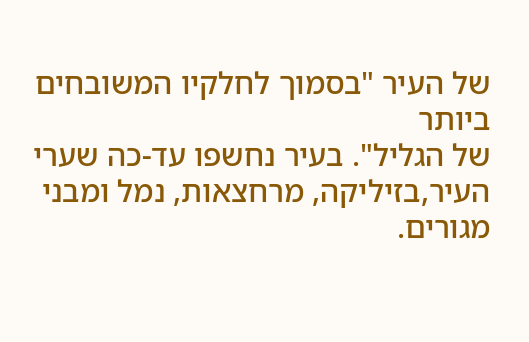של העיר "בסמוך לחלקיו המשובחים ביותר
של הגליל". בעיר נחשפו עד-כה שערי העיר,בזיליקה, מרחצאות, נמל ומבני מגורים.